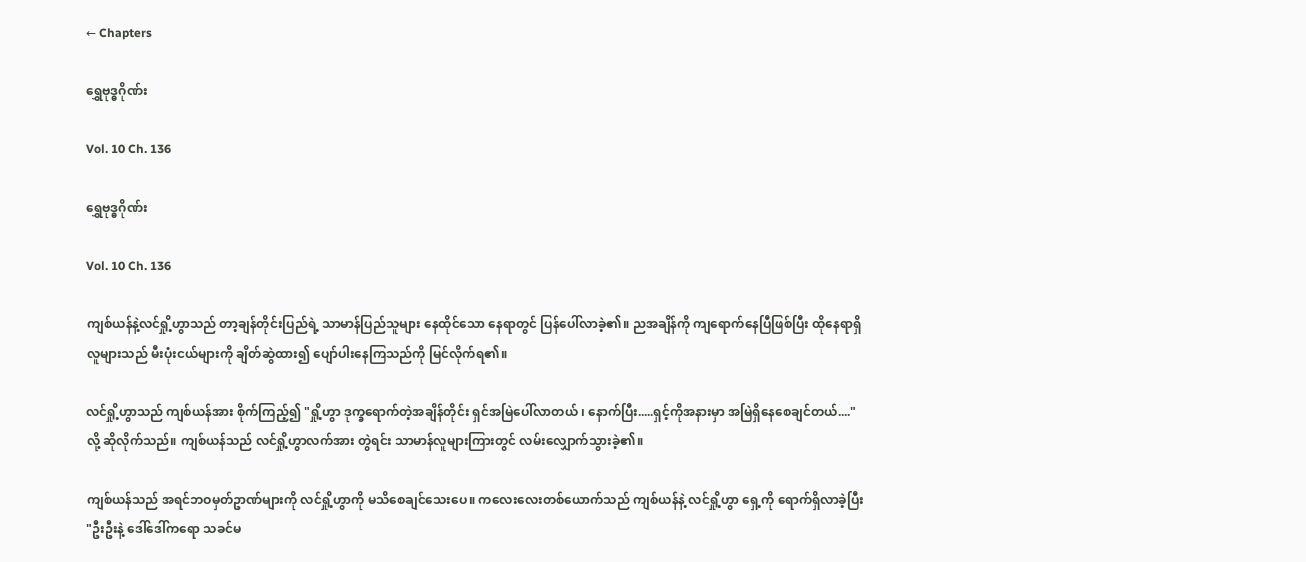← Chapters

ရွှေဗုဒ္ဓဂိုဏ်း

Vol. 10 Ch. 136

ရွှေဗုဒ္ဓဂိုဏ်း

Vol. 10 Ch. 136

ကျစ်ယန်နဲ့လင်ရှို့ဟွာသည် တာ့ချန်တိုင်းပြည်ရဲ့ သာမာန်ပြည်သူများ နေထိုင်သော နေရာတွင် ပြန်ပေါ်လာခဲ့၏။ ညအချိန်ကို ကျရောက်နေပြီဖြစ်ပြီး ထိုနေရာရှိ လူများသည် မီးပုံးငယ်များကို ချိတ်ဆွဲထား၍ ပျော်ပါးနေကြသည်ကို မြင်လိုက်ရ၏။

လင်ရှို့ဟွာသည် ကျစ်ယန်အား စိုက်ကြည့်၍ "ရှို့ဟွာ ဒုက္ခရောက်တဲ့အချိန်တိုင်း ရှင်အမြဲပေါ်လာတယ် ၊ နောက်ပြီး.....ရှင့်ကိုအနားမှာ အမြဲရှိနေစေချင်တယ်...." လို့ ဆိုလိုက်သည်။ ကျစ်ယန်သည် လင်ရှို့ဟွာလက်အား တွဲရင်း သာမာန်လူများကြားတွင် လမ်းလျှောက်သွားခဲ့၏။

ကျစ်ယန်သည် အရင်ဘဝမှတ်ဥာဏ်များကို လင်ရှို့ဟွာကို မသိစေချင်သေးပေ။ ကလေးလေးတစ်ယောက်သည် ကျစ်ယန်နဲ့ လင်ရှို့ဟွာ ရှေ့ကို ရောက်ရှိလာခဲ့ပြီး "ဦးဦးနဲ့ ဒေါ်ဒေါ်ကရော သခင်မ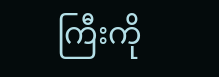ကြီးကို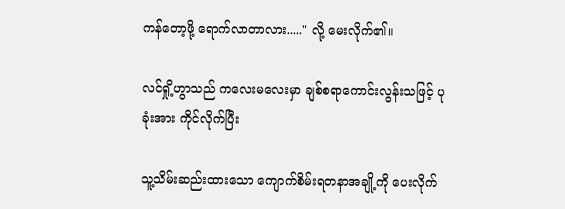ကန်တော့ဖို့ ရောက်လာတာလား....." လို့ မေးလိုက်၏။

လင်ရှို့ဟွာသည် ကလေးမလေးမှာ ချစ်စရာကောင်းလွန်းသဖြင့် ပုခုံးအား ကိုင်လိုက်ပြီး

သူ့သိမ်းဆည်းထားသော ကျောက်စိမ်းရတနာအချို့ကို ပေးလိုက်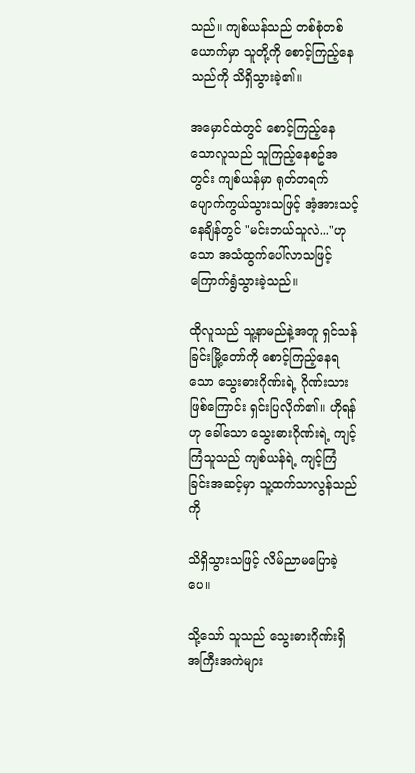သည်။ ကျစ်ယန်သည် တစ်စုံတစ်ယောက်မှာ သူတို့ကို စောင့်ကြည့်နေသည်ကို သိရှိသွားခဲ့၏။

အမှောင်ထဲတွင် စောင့်ကြည့်နေသောလူသည် သူကြည့်နေစဥ်အတွင်း ကျစ်ယန်မှာ ရုတ်တရက်ပျောက်ကွယ်သွားသဖြင့် အံ့အားသင့်နေချိန်တွင် "မင်းဘယ်သူလဲ..."ဟုသော အသံထွက်ပေါ်လာသဖြင့် ကြောက်ရွံသွားခဲ့သည်။

ထိုလူသည် သူ့နာမည်နဲ့အတူ ရှင်သန်ခြင်းမြို့တော်ကို စောင့်ကြည့်နေရသော သွေးဓားဂိုဏ်းရဲ့ ဂိုဏ်းသားဖြစ်ကြောင်း ရှင်းပြလိုက်၏။ ဟိုရန်ဟု ခေါ်သော သွေးဓားဂိုဏ်းရဲ့ ကျင့်ကြံသူသည် ကျစ်ယန်ရဲ့ ကျင့်ကြံခြင်းအဆင့်မှာ သူ့ထက်သာလွန်သည်ကို

သိရှိသွားသဖြင့် လိမ်ညာမပြောခဲ့ပေ။

သို့သော် သူသည် သွေးဓားဂိုဏ်းရှိ အကြီးအကဲများ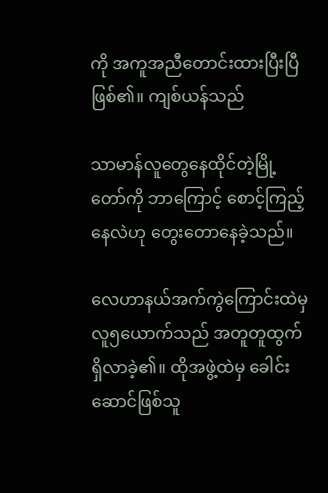ကို အကူအညီတောင်းထားပြီးပြီဖြစ်၏။ ကျစ်ယန်သည်

သာမာန်လူတွေနေထိုင်တဲ့မြို့တော်ကို ဘာကြောင့် စောင့်ကြည့်နေလဲဟု တွေးတောနေခဲ့သည်။

လေဟာနယ်အက်ကွဲကြောင်းထဲမှ လူ၅ယောက်သည် အတူတူထွက်ရှိလာခဲ့၏။ ထိုအဖွဲ့ထဲမှ ခေါင်းဆောင်ဖြစ်သူ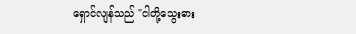ရှောင်လျန်သည် "ငါတို့သွေးဓား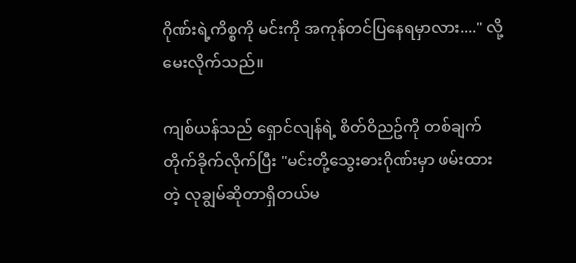ဂိုဏ်းရဲ့ကိစ္စကို မင်းကို အကုန်တင်ပြနေရမှာလား...." လို့ မေးလိုက်သည်။

ကျစ်ယန်သည် ရှောင်လျန်ရဲ့ စိတ်ဝိညဥ်ကို တစ်ချက်တိုက်ခိုက်လိုက်ပြီး "မင်းတို့သွေးဓားဂိုဏ်းမှာ ဖမ်းထားတဲ့ လုချွမ်ဆိုတာရှိတယ်မ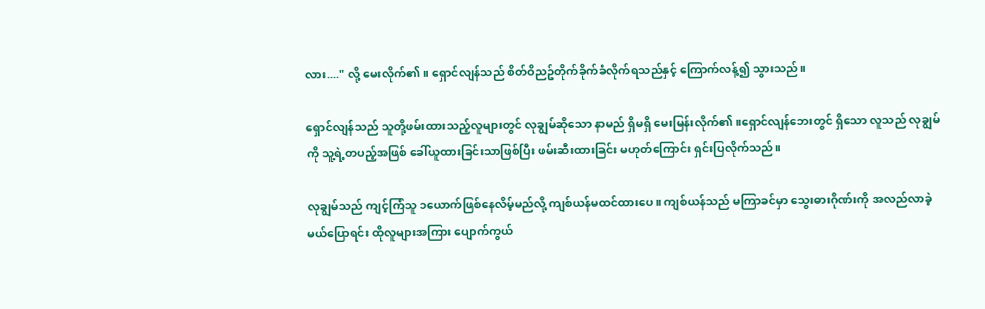လား...." လို့ မေးလိုက်၏။ ရှောင်လျန်သည် စိတ်ဝိညဥ်တိုက်ခိုက်ခံလိုက်ရသည်နှင့် ကြောက်လန့်၍ သွားသည်။

ရှောင်လျန်သည် သူတို့ဖမ်းထားသည့်လူများတွင် လုချွမ်ဆိုသော နာမည် ရှိမရှိ မေးမြန်းလိုက်၏။ရှောင်လျန်ဘေးတွင် ရှိသော လူသည် လုချွမ်ကို သူ့ရဲ့တပည့်အဖြစ် ခေါ်ယူထားခြင်းသာဖြစ်ပြီး ဖမ်းဆီးထားခြင်း မဟုတ်ကြောင်း ရှင်းပြလိုက်သည်။

လုချွမ်သည် ကျင့်ကြံသူ ၁ယောက်ဖြစ်နေလိမ့်မည်လို့ ကျစ်ယန်မထင်ထားပေ။ ကျစ်ယန်သည် မကြာခင်မှာ သွေးဓားဂိုဏ်းကို အလည်လာခဲ့မယ်ပြောရင်း ထိုလူများအကြား ပျောက်ကွယ်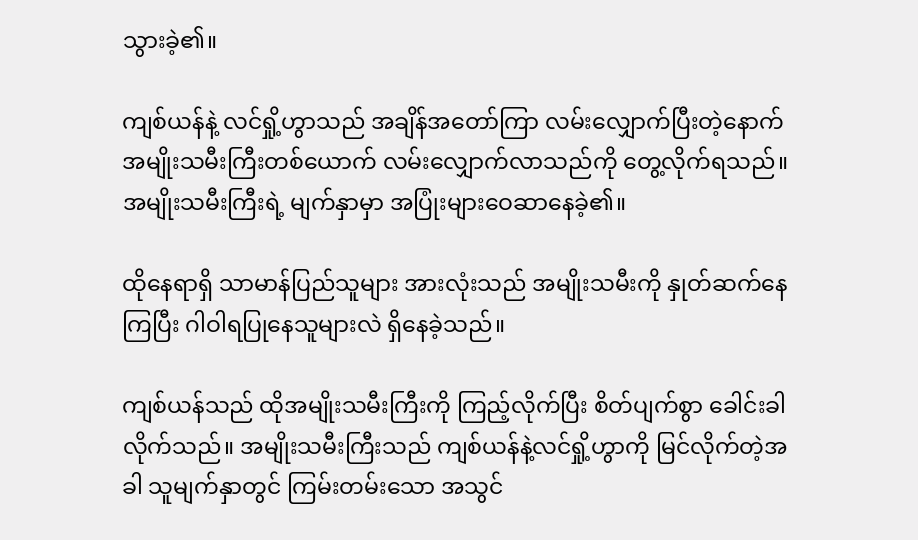သွားခဲ့၏။

ကျစ်ယန်နဲ့ လင်ရှို့ဟွာသည် အချိန်အတော်ကြာ လမ်းလျှောက်ပြီးတဲ့နောက် အမျိုးသမီးကြီးတစ်ယောက် လမ်းလျှောက်လာသည်ကို တွေ့လိုက်ရသည်။ အမျိုးသမီးကြီးရဲ့ မျက်နှာမှာ အပြုံးများဝေဆာနေခဲ့၏။

ထိုနေရာရှိ သာမာန်ပြည်သူများ အားလုံးသည် အမျိုးသမီးကို နှုတ်ဆက်နေကြပြီး ဂါဝါရပြုနေသူများလဲ ရှိနေခဲ့သည်။

ကျစ်ယန်သည် ထိုအမျိုးသမီးကြီးကို ကြည့်လိုက်ပြီး စိတ်ပျက်စွာ ခေါင်းခါလိုက်သည်။ အမျိုးသမီးကြီးသည် ကျစ်ယန်နဲ့လင်ရှို့ဟွာကို မြင်လိုက်တဲ့အခါ သူမျက်နှာတွင် ကြမ်းတမ်းသော အသွင်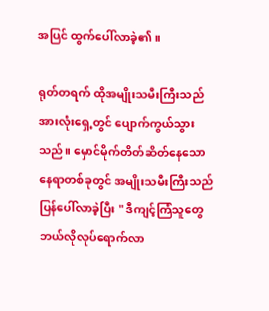အပြင် ထွက်ပေါ်လာခဲ့၏။

ရုတ်တရက် ထိုအမျိုးသမီးကြီးသည် အားလုံးရှေ့တွင် ပျောက်ကွယ်သွားသည်။ မှောင်မိုက်တိတ်ဆိတ်နေသော နေရာတစ်ခုတွင် အမျိုးသမီးကြီးသည် ပြန်ပေါ်လာခဲ့ပြီး " ဒီကျင့်ကြံသူတွေ ဘယ်လိုလုပ်ရောက်လာ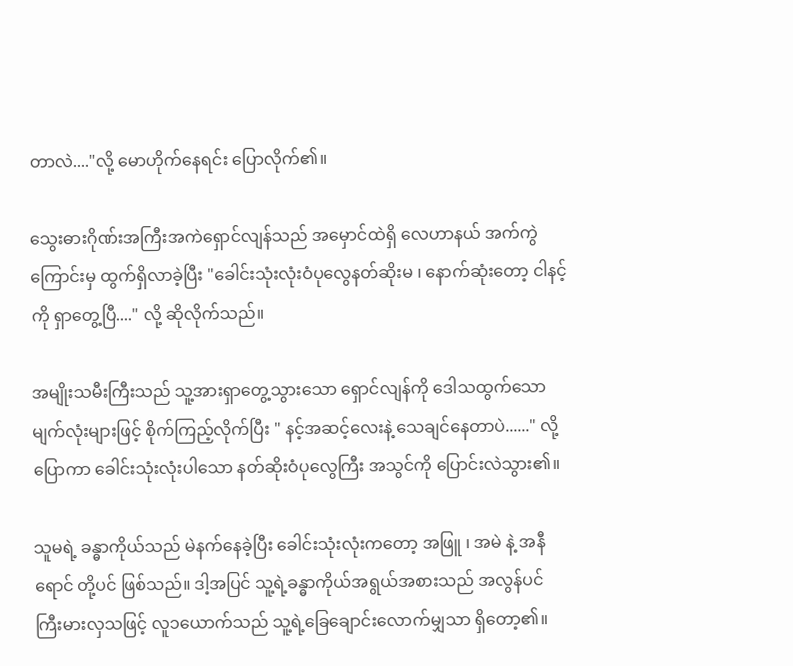တာလဲ...."လို့ မောဟိုက်နေရင်း ပြောလိုက်၏။

သွေးဓားဂိုဏ်းအကြီးအကဲရှောင်လျန်သည် အမှောင်ထဲရှိ လေဟာနယ် အက်ကွဲကြောင်းမှ ထွက်ရှိလာခဲ့ပြီး "ခေါင်းသုံးလုံးဝံပုလွေနတ်ဆိုးမ ၊ နောက်ဆုံးတော့ ငါနင့်ကို ရှာတွေ့ပြီ...." လို့ ဆိုလိုက်သည်။

အမျိုးသမီးကြီးသည် သူ့အားရှာတွေ့သွားသော ရှောင်လျန်ကို ဒေါသထွက်သော မျက်လုံးများဖြင့် စိုက်ကြည့်လိုက်ပြီး " နင့်အဆင့်လေးနဲ့ သေချင်နေတာပဲ......" လို့ ပြောကာ ခေါင်းသုံးလုံးပါသော နတ်ဆိုးဝံပုလွေကြီး အသွင်ကို ပြောင်းလဲသွား၏။

သူမရဲ့ ခန္ဓာကိုယ်သည် မဲနက်နေခဲ့ပြီး ခေါင်းသုံးလုံးကတော့ အဖြူ ၊ အမဲ နဲ့ အနီရောင် တို့ပင် ဖြစ်သည်။ ဒါ့အပြင် သူ့ရဲ့ခန္ဓာကိုယ်အရွယ်အစားသည် အလွန်ပင် ကြီးမားလှသဖြင့် လူ၁ယောက်သည် သူ့ရဲ့ခြေချောင်းလောက်မျှသာ ရှိတော့၏။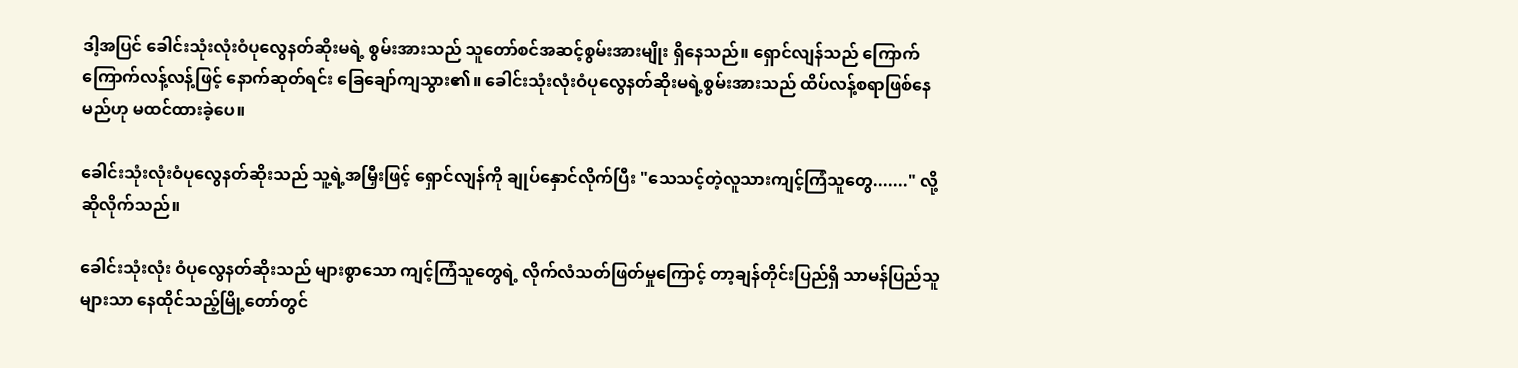ဒါ့အပြင် ခေါင်းသုံးလုံးဝံပုလွေနတ်ဆိုးမရဲ့ စွမ်းအားသည် သူတော်စင်အဆင့်စွမ်းအားမျိုး ရှိနေသည်။ ရှောင်လျန်သည် ကြောက်ကြောက်လန့်လန့်ဖြင့် နောက်ဆုတ်ရင်း ခြေချော်ကျသွား၏။ ခေါင်းသုံးလုံးဝံပုလွေနတ်ဆိုးမရဲ့စွမ်းအားသည် ထိပ်လန့်စရာဖြစ်နေမည်ဟု မထင်ထားခဲ့ပေ။

ခေါင်းသုံးလုံးဝံပုလွေနတ်ဆိုးသည် သူ့ရဲ့အမြှီးဖြင့် ရှောင်လျန်ကို ချုပ်နှောင်လိုက်ပြီး "သေသင့်တဲ့လူသားကျင့်ကြံသူတွေ......." လို့ ဆိုလိုက်သည်။

ခေါင်းသုံးလုံး ဝံပုလွေနတ်ဆိုးသည် များစွာသော ကျင့်ကြံသူတွေရဲ့ လိုက်လံသတ်ဖြတ်မှုကြောင့် တာ့ချန်တိုင်းပြည်ရှိ သာမန်ပြည်သူများသာ နေထိုင်သည့်မြို့တော်တွင်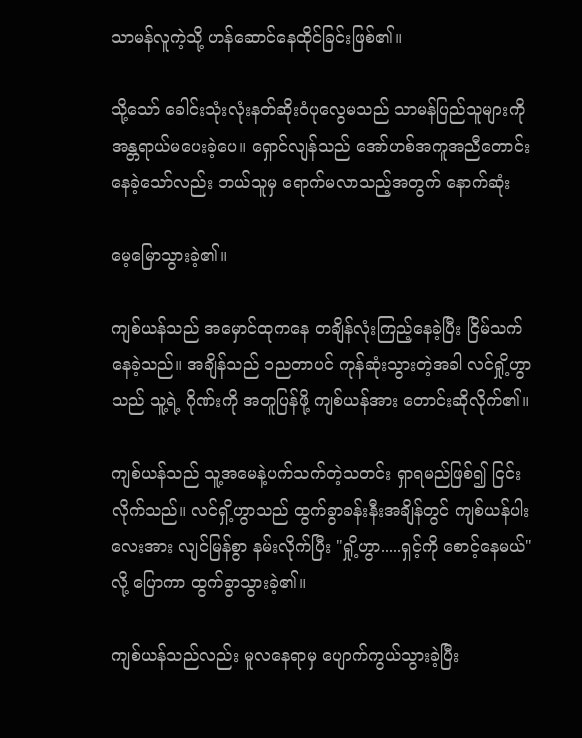သာမန်လူကဲ့သို့ ဟန်ဆောင်နေထိုင်ခြင်းဖြစ်၏။

သို့သော် ခေါင်းသုံးလုံးနတ်ဆိုးဝံပုလွေမသည် သာမန်ပြည်သူများကို အန္တရာယ်မပေးခဲ့ပေ။ ရှောင်လျန်သည် အော်ဟစ်အကူအညီတောင်းနေခဲ့သော်လည်း ဘယ်သူမှ ရောက်မလာသည့်အတွက် နောက်ဆုံး

မေ့မြောသွားခဲ့၏။

ကျစ်ယန်သည် အမှောင်ထုကနေ တချိန်လုံးကြည့်နေခဲ့ပြီး ငြိမ်သက်နေခဲ့သည်။ အချိန်သည် ၁ညတာပင် ကုန်ဆုံးသွားတဲ့အခါ လင်ရှို့ဟွာသည် သူ့ရဲ့ ဂိုဏ်းကို အတူပြန်ဖို့ ကျစ်ယန်အား တောင်းဆိုလိုက်၏။

ကျစ်ယန်သည် သူ့အမေနဲ့ပက်သက်တဲ့သတင်း ရှာရမည်ဖြစ်၍ ငြင်းလိုက်သည်။ လင်ရှိ့ဟွာသည် ထွက်ခွာခန်းနီးအချိန်တွင် ကျစ်ယန်ပါးလေးအား လျင်မြန်စွာ နမ်းလိုက်ပြီး "ရှို့ဟွာ.....ရှင့်ကို စောင့်နေမယ်" လို့ ပြောကာ ထွက်ခွာသွားခဲ့၏။

ကျစ်ယန်သည်လည်း မူလနေရာမှ ပျောက်ကွယ်သွားခဲ့ပြီး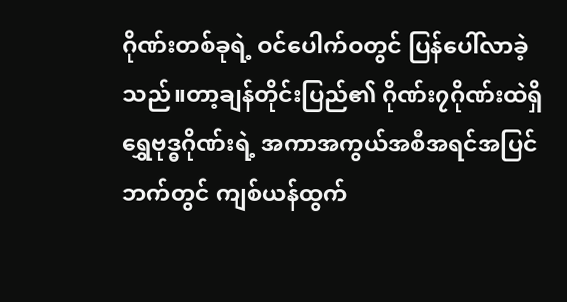ဂိုဏ်းတစ်ခုရဲ့ ဝင်ပေါက်ဝတွင် ပြန်ပေါ်လာခဲ့သည်။တာ့ချန်တိုင်းပြည်၏ ဂိုဏ်း၇ဂိုဏ်းထဲရှိ ရွှေဗုဒ္ဓဂိုဏ်းရဲ့ အကာအကွယ်အစီအရင်အပြင်ဘက်တွင် ကျစ်ယန်ထွက်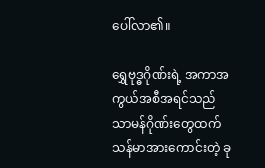ပေါ်လာ၏။

ရွှေဗုဒ္ဓဂိုဏ်းရဲ့ အကာအကွယ်အစီအရင်သည် သာမန်ဂိုဏ်းတွေထက် သန်မာအားကောင်းတဲ့ ခု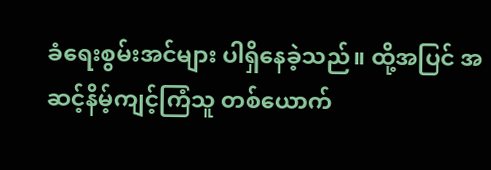ခံရေးစွမ်းအင်များ ပါရှိနေခဲ့သည်။ ထို့အပြင် အဆင့်နိမ့်ကျင့်ကြံသူ တစ်ယောက်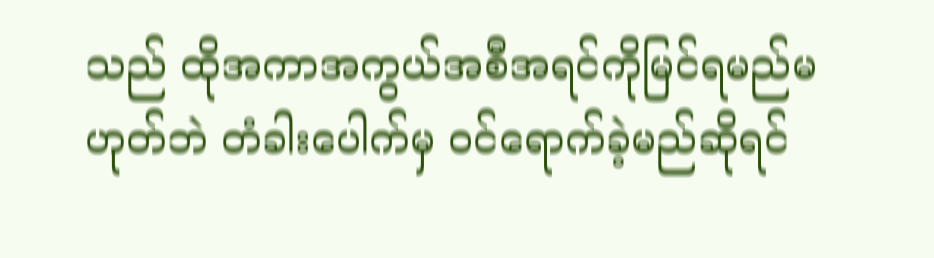သည် ထိုအကာအကွယ်အစီအရင်ကိုမြင်ရမည်မဟုတ်ဘဲ တံခါးပေါက်မှ ဝင်ရောက်ခဲ့မည်ဆိုရင်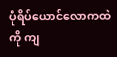ပုံရိပ်ယောင်လောကထဲကို ကျ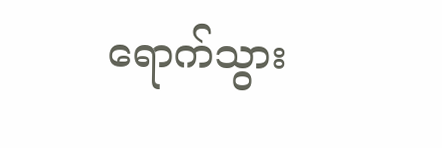ရောက်သွား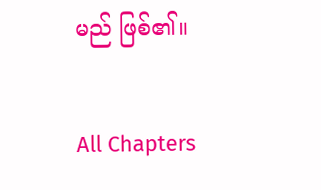မည် ဖြစ်၏။

All Chapters